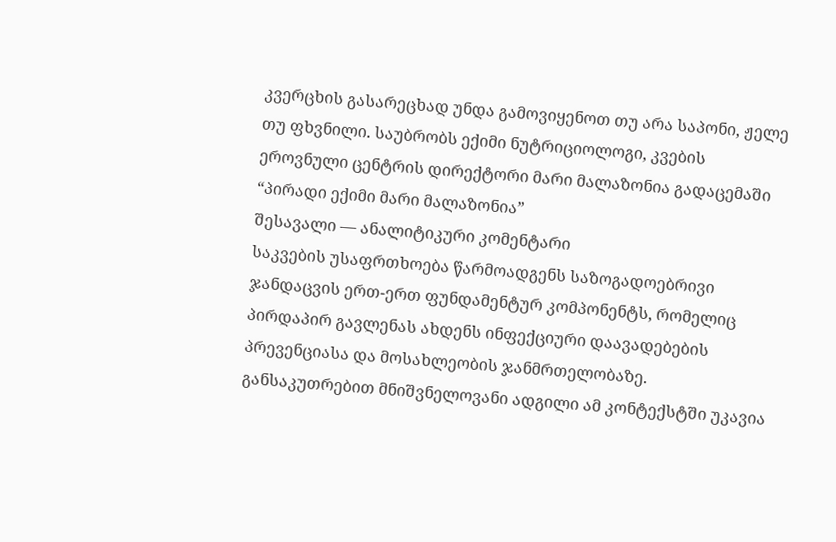კვერცხის გასარეცხად უნდა გამოვიყენოთ თუ არა საპონი, ჟელე თუ ფხვნილი. საუბრობს ექიმი ნუტრიციოლოგი, კვების ეროვნული ცენტრის დირექტორი მარი მალაზონია გადაცემაში “პირადი ექიმი მარი მალაზონია”
შესავალი — ანალიტიკური კომენტარი
საკვების უსაფრთხოება წარმოადგენს საზოგადოებრივი ჯანდაცვის ერთ-ერთ ფუნდამენტურ კომპონენტს, რომელიც პირდაპირ გავლენას ახდენს ინფექციური დაავადებების პრევენციასა და მოსახლეობის ჯანმრთელობაზე. განსაკუთრებით მნიშვნელოვანი ადგილი ამ კონტექსტში უკავია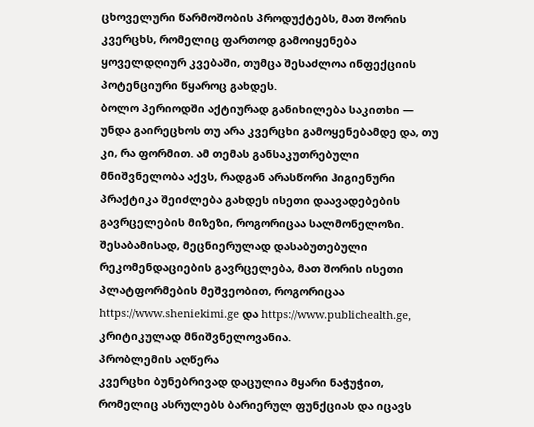ცხოველური წარმოშობის პროდუქტებს, მათ შორის კვერცხს, რომელიც ფართოდ გამოიყენება ყოველდღიურ კვებაში, თუმცა შესაძლოა ინფექციის პოტენციური წყაროც გახდეს.
ბოლო პერიოდში აქტიურად განიხილება საკითხი — უნდა გაირეცხოს თუ არა კვერცხი გამოყენებამდე და, თუ კი, რა ფორმით. ამ თემას განსაკუთრებული მნიშვნელობა აქვს, რადგან არასწორი ჰიგიენური პრაქტიკა შეიძლება გახდეს ისეთი დაავადებების გავრცელების მიზეზი, როგორიცაა სალმონელოზი. შესაბამისად, მეცნიერულად დასაბუთებული რეკომენდაციების გავრცელება, მათ შორის ისეთი პლატფორმების მეშვეობით, როგორიცაა https://www.sheniekimi.ge და https://www.publichealth.ge, კრიტიკულად მნიშვნელოვანია.
პრობლემის აღწერა
კვერცხი ბუნებრივად დაცულია მყარი ნაჭუჭით, რომელიც ასრულებს ბარიერულ ფუნქციას და იცავს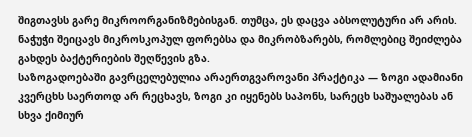შიგთავსს გარე მიკროორგანიზმებისგან. თუმცა, ეს დაცვა აბსოლუტური არ არის. ნაჭუჭი შეიცავს მიკროსკოპულ ფორებსა და მიკრობზარებს, რომლებიც შეიძლება გახდეს ბაქტერიების შეღწევის გზა.
საზოგადოებაში გავრცელებულია არაერთგვაროვანი პრაქტიკა — ზოგი ადამიანი კვერცხს საერთოდ არ რეცხავს, ზოგი კი იყენებს საპონს, სარეცხ საშუალებას ან სხვა ქიმიურ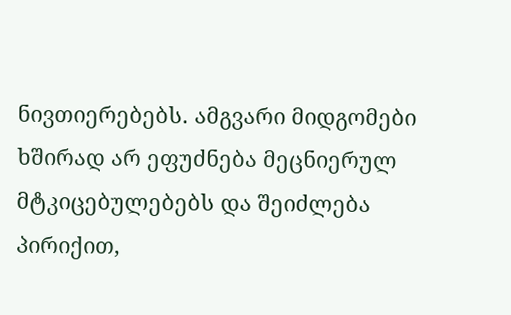ნივთიერებებს. ამგვარი მიდგომები ხშირად არ ეფუძნება მეცნიერულ მტკიცებულებებს და შეიძლება პირიქით,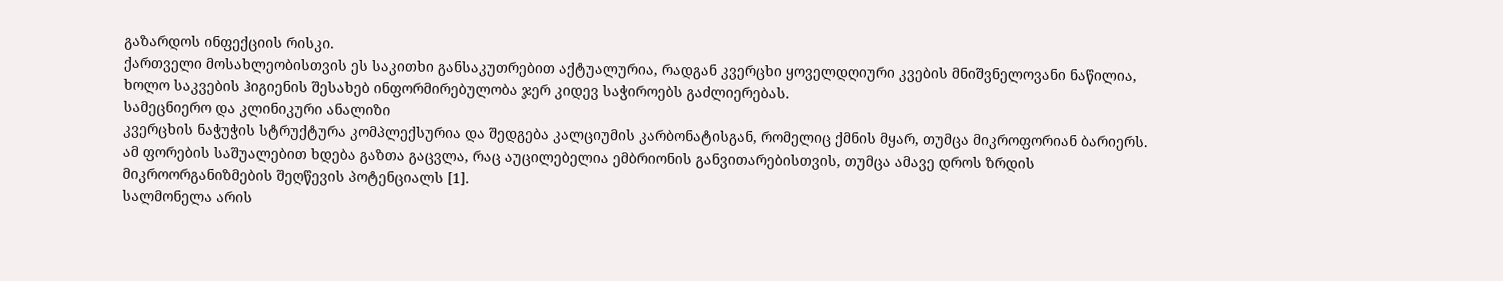გაზარდოს ინფექციის რისკი.
ქართველი მოსახლეობისთვის ეს საკითხი განსაკუთრებით აქტუალურია, რადგან კვერცხი ყოველდღიური კვების მნიშვნელოვანი ნაწილია, ხოლო საკვების ჰიგიენის შესახებ ინფორმირებულობა ჯერ კიდევ საჭიროებს გაძლიერებას.
სამეცნიერო და კლინიკური ანალიზი
კვერცხის ნაჭუჭის სტრუქტურა კომპლექსურია და შედგება კალციუმის კარბონატისგან, რომელიც ქმნის მყარ, თუმცა მიკროფორიან ბარიერს. ამ ფორების საშუალებით ხდება გაზთა გაცვლა, რაც აუცილებელია ემბრიონის განვითარებისთვის, თუმცა ამავე დროს ზრდის მიკროორგანიზმების შეღწევის პოტენციალს [1].
სალმონელა არის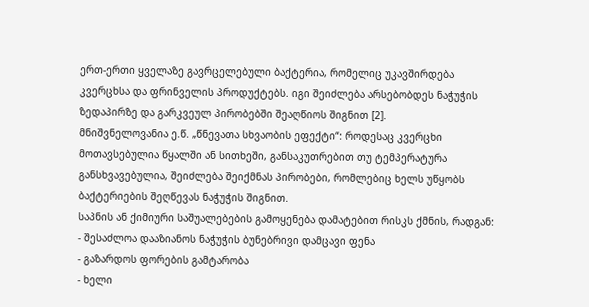ერთ-ერთი ყველაზე გავრცელებული ბაქტერია, რომელიც უკავშირდება კვერცხსა და ფრინველის პროდუქტებს. იგი შეიძლება არსებობდეს ნაჭუჭის ზედაპირზე და გარკვეულ პირობებში შეაღწიოს შიგნით [2].
მნიშვნელოვანია ე.წ. „წნევათა სხვაობის ეფექტი“: როდესაც კვერცხი მოთავსებულია წყალში ან სითხეში, განსაკუთრებით თუ ტემპერატურა განსხვავებულია, შეიძლება შეიქმნას პირობები, რომლებიც ხელს უწყობს ბაქტერიების შეღწევას ნაჭუჭის შიგნით.
საპნის ან ქიმიური საშუალებების გამოყენება დამატებით რისკს ქმნის, რადგან:
- შესაძლოა დააზიანოს ნაჭუჭის ბუნებრივი დამცავი ფენა
- გაზარდოს ფორების გამტარობა
- ხელი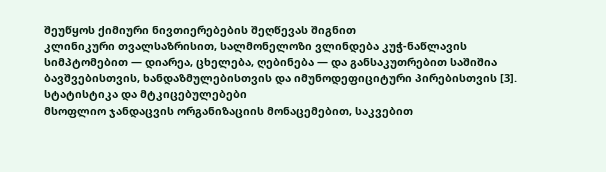შეუწყოს ქიმიური ნივთიერებების შეღწევას შიგნით
კლინიკური თვალსაზრისით, სალმონელოზი ვლინდება კუჭ-ნაწლავის სიმპტომებით — დიარეა, ცხელება, ღებინება — და განსაკუთრებით საშიშია ბავშვებისთვის, ხანდაზმულებისთვის და იმუნოდეფიციტური პირებისთვის [3].
სტატისტიკა და მტკიცებულებები
მსოფლიო ჯანდაცვის ორგანიზაციის მონაცემებით, საკვებით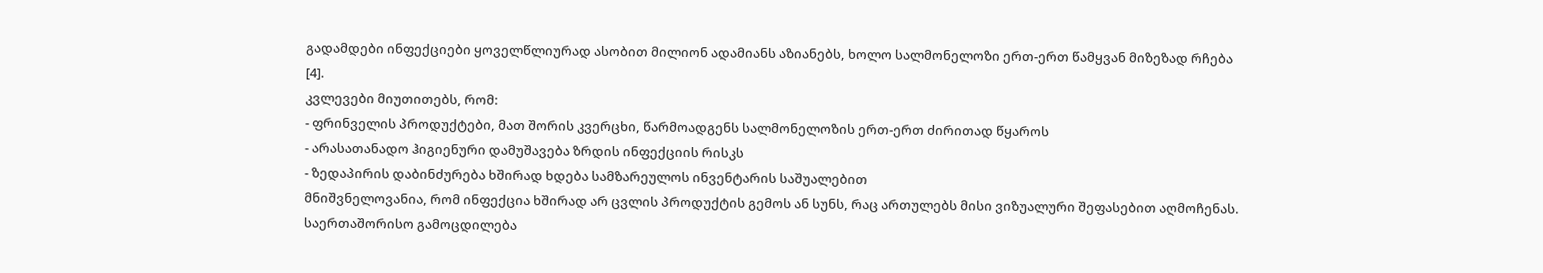გადამდები ინფექციები ყოველწლიურად ასობით მილიონ ადამიანს აზიანებს, ხოლო სალმონელოზი ერთ-ერთ წამყვან მიზეზად რჩება [4].
კვლევები მიუთითებს, რომ:
- ფრინველის პროდუქტები, მათ შორის კვერცხი, წარმოადგენს სალმონელოზის ერთ-ერთ ძირითად წყაროს
- არასათანადო ჰიგიენური დამუშავება ზრდის ინფექციის რისკს
- ზედაპირის დაბინძურება ხშირად ხდება სამზარეულოს ინვენტარის საშუალებით
მნიშვნელოვანია, რომ ინფექცია ხშირად არ ცვლის პროდუქტის გემოს ან სუნს, რაც ართულებს მისი ვიზუალური შეფასებით აღმოჩენას.
საერთაშორისო გამოცდილება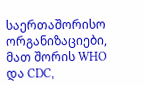საერთაშორისო ორგანიზაციები, მათ შორის WHO და CDC,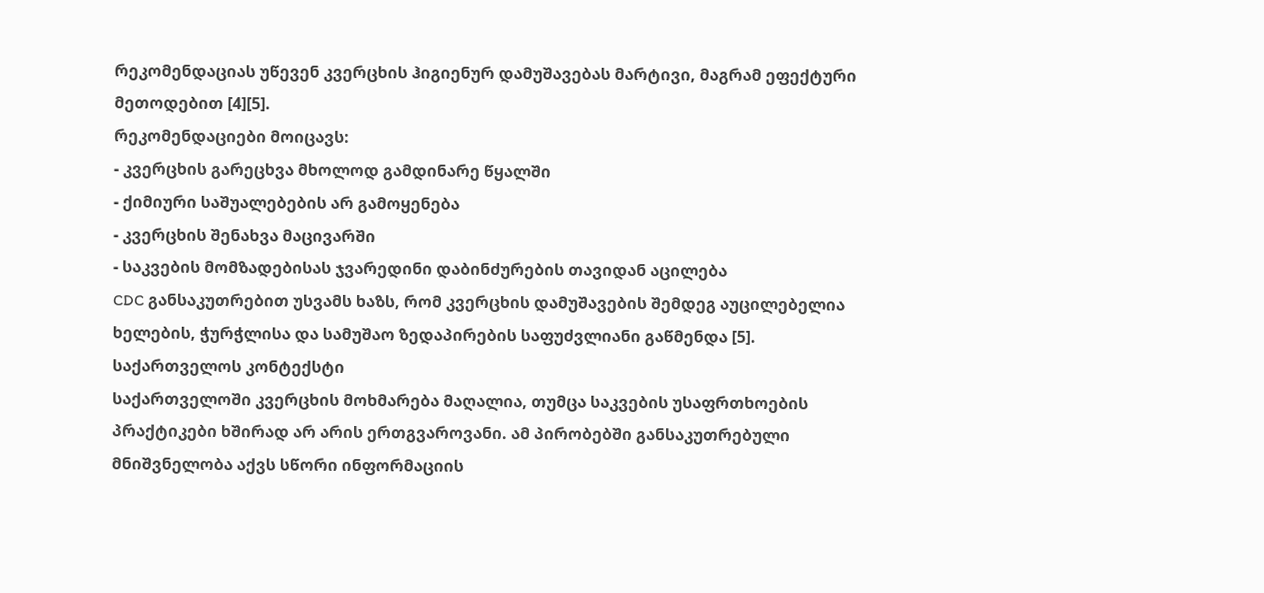რეკომენდაციას უწევენ კვერცხის ჰიგიენურ დამუშავებას მარტივი, მაგრამ ეფექტური მეთოდებით [4][5].
რეკომენდაციები მოიცავს:
- კვერცხის გარეცხვა მხოლოდ გამდინარე წყალში
- ქიმიური საშუალებების არ გამოყენება
- კვერცხის შენახვა მაცივარში
- საკვების მომზადებისას ჯვარედინი დაბინძურების თავიდან აცილება
CDC განსაკუთრებით უსვამს ხაზს, რომ კვერცხის დამუშავების შემდეგ აუცილებელია ხელების, ჭურჭლისა და სამუშაო ზედაპირების საფუძვლიანი გაწმენდა [5].
საქართველოს კონტექსტი
საქართველოში კვერცხის მოხმარება მაღალია, თუმცა საკვების უსაფრთხოების პრაქტიკები ხშირად არ არის ერთგვაროვანი. ამ პირობებში განსაკუთრებული მნიშვნელობა აქვს სწორი ინფორმაციის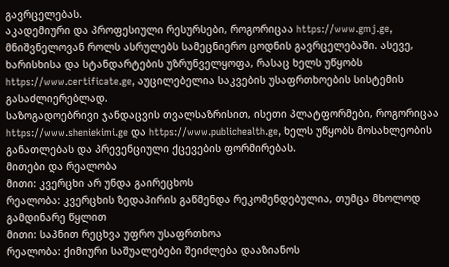გავრცელებას.
აკადემიური და პროფესიული რესურსები, როგორიცაა https://www.gmj.ge, მნიშვნელოვან როლს ასრულებს სამეცნიერო ცოდნის გავრცელებაში. ასევე, ხარისხისა და სტანდარტების უზრუნველყოფა, რასაც ხელს უწყობს https://www.certificate.ge, აუცილებელია საკვების უსაფრთხოების სისტემის გასაძლიერებლად.
საზოგადოებრივი ჯანდაცვის თვალსაზრისით, ისეთი პლატფორმები, როგორიცაა https://www.sheniekimi.ge და https://www.publichealth.ge, ხელს უწყობს მოსახლეობის განათლებას და პრევენციული ქცევების ფორმირებას.
მითები და რეალობა
მითი: კვერცხი არ უნდა გაირეცხოს
რეალობა: კვერცხის ზედაპირის გაწმენდა რეკომენდებულია, თუმცა მხოლოდ გამდინარე წყლით
მითი: საპნით რეცხვა უფრო უსაფრთხოა
რეალობა: ქიმიური საშუალებები შეიძლება დააზიანოს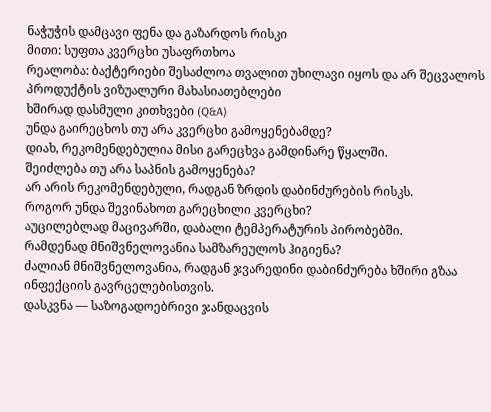ნაჭუჭის დამცავი ფენა და გაზარდოს რისკი
მითი: სუფთა კვერცხი უსაფრთხოა
რეალობა: ბაქტერიები შესაძლოა თვალით უხილავი იყოს და არ შეცვალოს პროდუქტის ვიზუალური მახასიათებლები
ხშირად დასმული კითხვები (Q&A)
უნდა გაირეცხოს თუ არა კვერცხი გამოყენებამდე?
დიახ, რეკომენდებულია მისი გარეცხვა გამდინარე წყალში.
შეიძლება თუ არა საპნის გამოყენება?
არ არის რეკომენდებული, რადგან ზრდის დაბინძურების რისკს.
როგორ უნდა შევინახოთ გარეცხილი კვერცხი?
აუცილებლად მაცივარში, დაბალი ტემპერატურის პირობებში.
რამდენად მნიშვნელოვანია სამზარეულოს ჰიგიენა?
ძალიან მნიშვნელოვანია, რადგან ჯვარედინი დაბინძურება ხშირი გზაა ინფექციის გავრცელებისთვის.
დასკვნა — საზოგადოებრივი ჯანდაცვის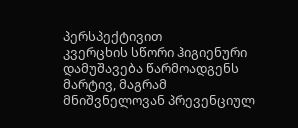პერსპექტივით
კვერცხის სწორი ჰიგიენური დამუშავება წარმოადგენს მარტივ, მაგრამ მნიშვნელოვან პრევენციულ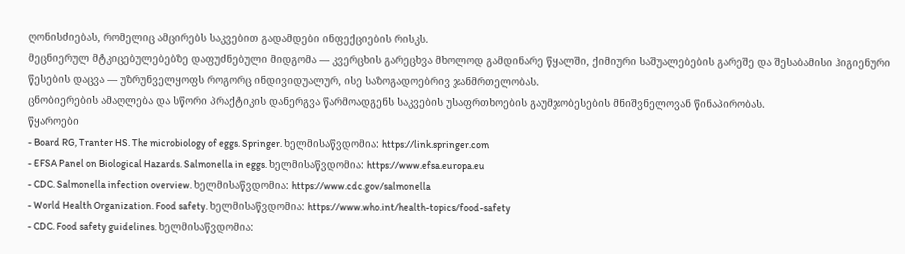ღონისძიებას, რომელიც ამცირებს საკვებით გადამდები ინფექციების რისკს.
მეცნიერულ მტკიცებულებებზე დაფუძნებული მიდგომა — კვერცხის გარეცხვა მხოლოდ გამდინარე წყალში, ქიმიური საშუალებების გარეშე და შესაბამისი ჰიგიენური წესების დაცვა — უზრუნველყოფს როგორც ინდივიდუალურ, ისე საზოგადოებრივ ჯანმრთელობას.
ცნობიერების ამაღლება და სწორი პრაქტიკის დანერგვა წარმოადგენს საკვების უსაფრთხოების გაუმჯობესების მნიშვნელოვან წინაპირობას.
წყაროები
- Board RG, Tranter HS. The microbiology of eggs. Springer. ხელმისაწვდომია: https://link.springer.com
- EFSA Panel on Biological Hazards. Salmonella in eggs. ხელმისაწვდომია: https://www.efsa.europa.eu
- CDC. Salmonella infection overview. ხელმისაწვდომია: https://www.cdc.gov/salmonella
- World Health Organization. Food safety. ხელმისაწვდომია: https://www.who.int/health-topics/food-safety
- CDC. Food safety guidelines. ხელმისაწვდომია: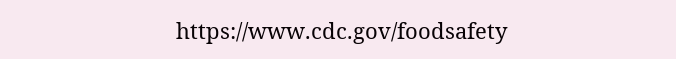https://www.cdc.gov/foodsafety